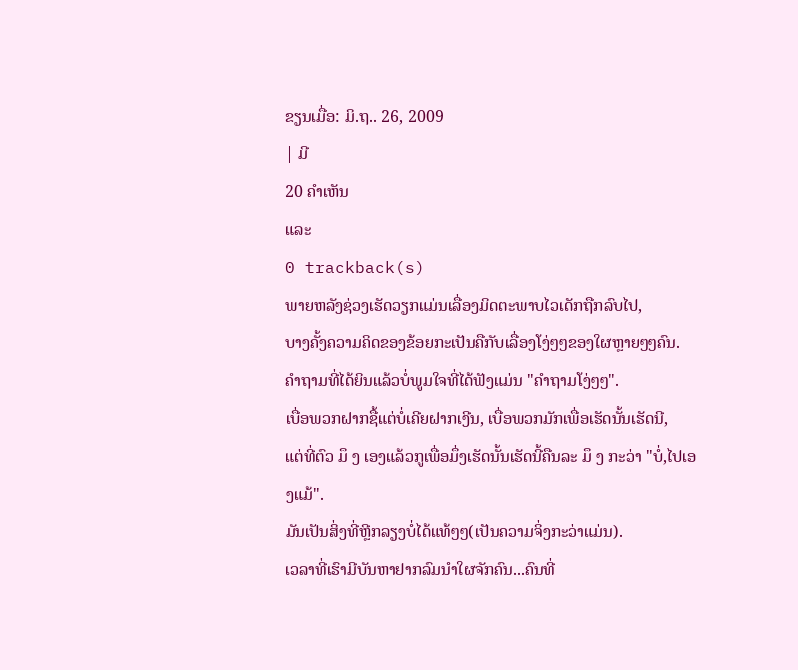ຂຽນເມື່ອ: ມິ.ຖ.. 26, 2009
| ມີ
20 ຄຳເຫັນ
ແລະ
0 trackback(s)
ພາຍຫລັງຊ່ວງເຮັດວຽກແມ່ນເລື່ອງມິດຕະພາບໄວເດັກຖືກລົບໄປ,
ບາງຄັ້ງຄວາມຄິດຂອງຂ້ອຍກະເປັນຄືກັບເລື່ອງໂງ່ໆໆຂອງໃຜຫຼາຍໆໆຄົນ.
ຄຳຖາມທີ່ໄດ້ຍິນແລ້ວບໍ່ພູມໃຈທີ່ໄດ້ຟັງແມ່ນ "ຄຳຖາມໂງ່ໆໆ".
ເບື່ອພວກຝາກຊື້ແຕ່ບໍ່ເຄີຍຝາກເງີນ, ເບື່ອພວກມັກເພື່ອເຮັດນັ້ນເຮັດນີ,
ແຕ່ທີ່ຕົວ ມຶ ງ ເອງແລ້ວກູເພື່ອມຶ່ງເຮັດນັ້ນເຮັດນີ້ຄືນລະ ມຶ ງ ກະວ່າ "ບໍ່,ໄປເອງແມ້".
ມັນເປັນສິ່ງທີ່ຫຼີກລຽງບໍ່ໄດ້ແທ້ໆໆ(ເປັນຄວາມຈິ່ງກະວ່າແມ່ນ).
ເວລາທີ່ເຮົາມີບັນຫາຢາກລົມນຳໃຜຈັກຄົນ...ຄົນທີ່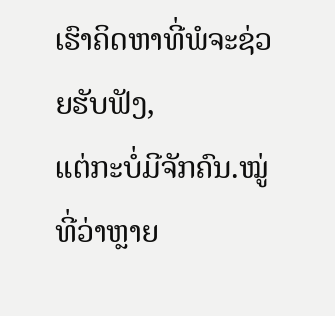ເຮົາຄິດຫາທີ່ພໍຈະຊ່ວຍຮັບຟັງ,
ແຕ່ກະບໍ່ມີຈັກຄົນ.ໝູ່ທີ່ວ່າຫຼາຍ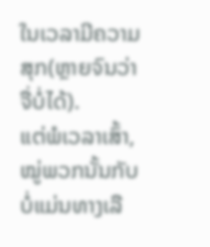ໃນເວລາມີຄວາມສຸກ(ຫຼາຍຈົນວ່າຈື່ບໍ່ໄດ້).
ແຕ່ພໍເວລາເສົ້າ,ໝູ່ພວກນັ້ນກັບບໍ່ແມ່ນທາງເລື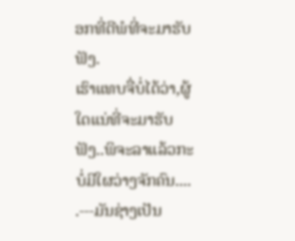ອກທີ່ດີພໍທີ່ຈະມາຮັບຟັງ.
ເຮົາແທບຈື່ບໍ່ໄດ້ວ່າ,ຜູ້ໃດແນ່ທີ່ຈະມາຮັບຟັງ..ພິຈະລາແລ້ວກະບໍ່ມີໃຜວ່າງຈັກຄົນ....
.---ມັນຊ່າງເປັນ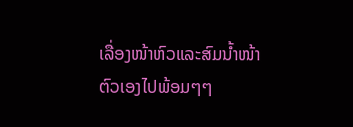ເລື່ອງໜ້າຫົວແລະສົມນ້ຳໜ້າຕົວເອງໄປພ້ອມໆໆ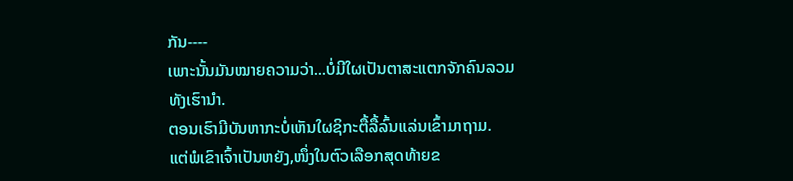ກັນ----
ເພາະນັ້ນມັນໝາຍຄວາມວ່າ...ບໍ່ມີໃຜເປັນຕາສະແຕກຈັກຄົນລວມທັງເຮົານຳ.
ຕອນເຮົາມີບັນຫາກະບໍ່ເຫັນໃຜຊິກະຕື້ລື້ລົ້ນແລ່ນເຂົ້າມາຖາມ.
ແຕ່ພໍເຂົາເຈົ້າເປັນຫຍັງ,ໜຶ່ງໃນຕົວເລືອກສຸດທ້າຍຂ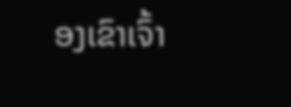ອງເຂົາເຈົ້າ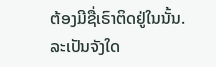ຕ້ອງມີຊື່ເຣົາຕິດຢູ່ໃນນັ້ນ.
ລະເປັນຈັງໃດ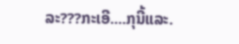ລະ???ກະເອີ....ກຸນີ້ແລະ.